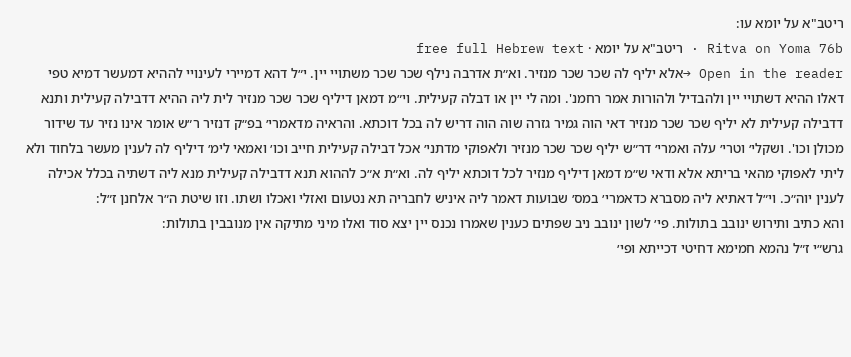ריטב"א על יומא עו:
Ritva on Yoma 76b · ריטב"א על יומא · free full Hebrew text
Open in the reader →אלא יליף לה שכר שכר מנזיר. וא״ת אדרבה נילף שכר שכר משתויי יין. י״ל דהא דמיירי לעינויי לההיא דמעשר דמיא טפי דאלו ההיא דשתויי יין ולהבדיל ולהורות אמר רחמנ'. ומה לי יין או דבלה קעילית. וי״מ דמאן דיליף שכר שכר מנזיר לית ליה ההיא דדבילה קעילית ותנא דדבילה קעילית לא יליף שכר שכר מנזיר דאי הוה גמיר גזרה שוה הוה דריש לה בכל דוכתא. והראיה מדאמרי׳ בפ״ק דנזיר ר״ש אומר אינו נזיר עד שידור מכולן וכו'. ושקלי׳ וטרי׳ עלה ואמרי׳ דר״ש יליף שכר שכר מנזיר ולאפוקי מדתני׳ אכל דבילה קעילית חייב וכו׳ ואמאי לימ׳ דיליף לה לענין מעשר בלחוד ולא ליתי לאפוקי מהאי בריתא אלא ודאי ש״מ דמאן דיליף מנזיר לכל דוכתא יליף לה. וא״ת א״כ לההוא תנא דדבילה קעילית מנא ליה דשתיה בכלל אכילה לענין יוה״כ. וי״ל דאתיא ליה מסברא כדאמרי׳ במס׳ שבועות דאמר ליה איניש לחבריה תא נטעום ואזלי ואכלו ושתו. וזו שיטת ה״ר אלחנן ז״ל:
והא כתיב ותירוש ינובב בתולות. פי׳ לשון ינובב ניב שפתים כענין שאמרו נכנס יין יצא סוד ואלו מיני מתיקה אין מנובבין בתולות:
גרש״י ז״ל נהמא חמימא דחיטי דכייתא ופי׳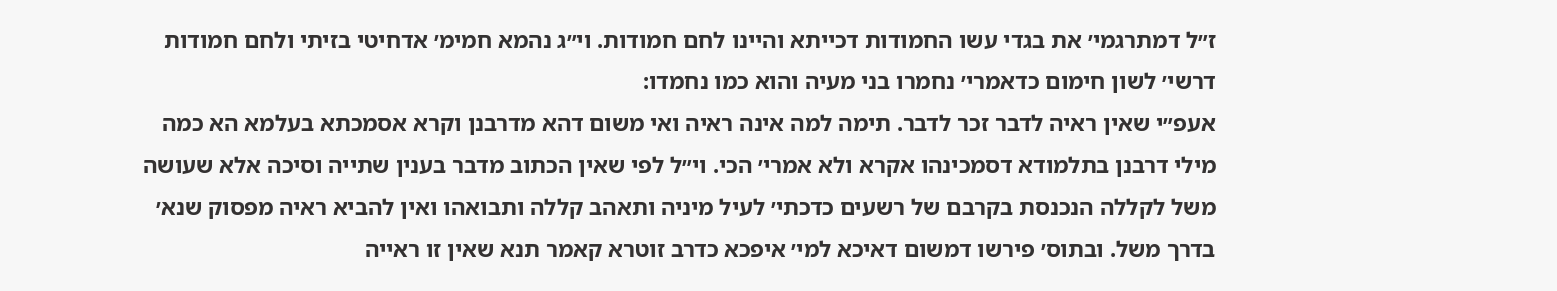ז״ל דמתרגמי׳ את בגדי עשו החמודות דכייתא והיינו לחם חמודות. וי״ג נהמא חמימ׳ אדחיטי בזיתי ולחם חמודות דרשי׳ לשון חימום כדאמרי׳ נחמרו בני מעיה והוא כמו נחמדו:
אעפ״י שאין ראיה לדבר זכר לדבר. תימה למה אינה ראיה ואי משום דהא מדרבנן וקרא אסמכתא בעלמא הא כמה מילי דרבנן בתלמודא דסמכינהו אקרא ולא אמרי׳ הכי. וי״ל לפי שאין הכתוב מדבר בענין שתייה וסיכה אלא שעושה משל לקללה הנכנסת בקרבם של רשעים כדכתי׳ לעיל מיניה ותאהב קללה ותבואהו ואין להביא ראיה מפסוק שנא׳ בדרך משל. ובתוס׳ פירשו דמשום דאיכא למי׳ איפכא כדרב זוטרא קאמר תנא שאין זו ראייה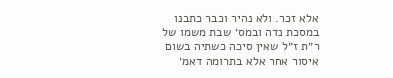אלא זכר. ולא נהיר וכבר כתבנו במסכת נדה ובמס׳ שבת משמו של ר״ת ז״ל שאין סיכה כשתיה בשום איסור אחר אלא בתרומה דאמ׳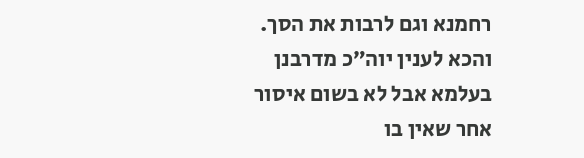רחמנא וגם לרבות את הסך. והכא לענין יוה״כ מדרבנן בעלמא אבל לא בשום איסור אחר שאין בו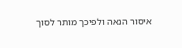איסור הנאה ולפיכך מותר לסוך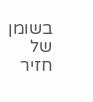בשומן של חזיר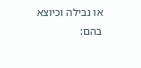או נבילה וכיוצא בהם: